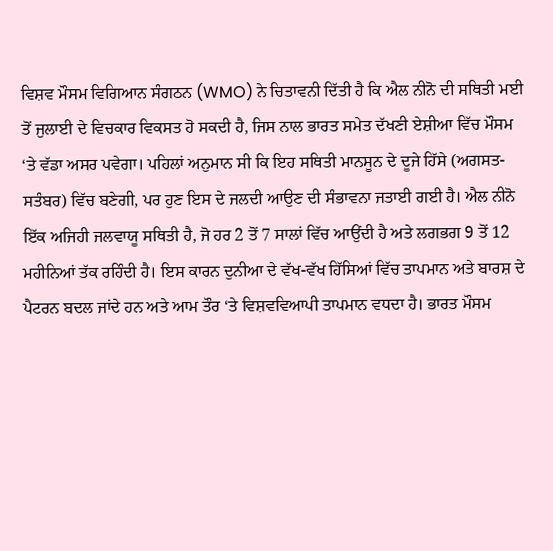ਵਿਸ਼ਵ ਮੌਸਮ ਵਿਗਿਆਨ ਸੰਗਠਨ (WMO) ਨੇ ਚਿਤਾਵਨੀ ਦਿੱਤੀ ਹੈ ਕਿ ਐਲ ਨੀਨੋ ਦੀ ਸਥਿਤੀ ਮਈ ਤੋਂ ਜੁਲਾਈ ਦੇ ਵਿਚਕਾਰ ਵਿਕਸਤ ਹੋ ਸਕਦੀ ਹੈ, ਜਿਸ ਨਾਲ ਭਾਰਤ ਸਮੇਤ ਦੱਖਣੀ ਏਸ਼ੀਆ ਵਿੱਚ ਮੌਸਮ ‘ਤੇ ਵੱਡਾ ਅਸਰ ਪਵੇਗਾ। ਪਹਿਲਾਂ ਅਨੁਮਾਨ ਸੀ ਕਿ ਇਹ ਸਥਿਤੀ ਮਾਨਸੂਨ ਦੇ ਦੂਜੇ ਹਿੱਸੇ (ਅਗਸਤ-ਸਤੰਬਰ) ਵਿੱਚ ਬਣੇਗੀ, ਪਰ ਹੁਣ ਇਸ ਦੇ ਜਲਦੀ ਆਉਣ ਦੀ ਸੰਭਾਵਨਾ ਜਤਾਈ ਗਈ ਹੈ। ਐਲ ਨੀਨੋ ਇੱਕ ਅਜਿਹੀ ਜਲਵਾਯੂ ਸਥਿਤੀ ਹੈ, ਜੋ ਹਰ 2 ਤੋਂ 7 ਸਾਲਾਂ ਵਿੱਚ ਆਉਂਦੀ ਹੈ ਅਤੇ ਲਗਭਗ 9 ਤੋਂ 12 ਮਹੀਨਿਆਂ ਤੱਕ ਰਹਿੰਦੀ ਹੈ। ਇਸ ਕਾਰਨ ਦੁਨੀਆ ਦੇ ਵੱਖ-ਵੱਖ ਹਿੱਸਿਆਂ ਵਿੱਚ ਤਾਪਮਾਨ ਅਤੇ ਬਾਰਸ਼ ਦੇ ਪੈਟਰਨ ਬਦਲ ਜਾਂਦੇ ਹਨ ਅਤੇ ਆਮ ਤੌਰ ‘ਤੇ ਵਿਸ਼ਵਵਿਆਪੀ ਤਾਪਮਾਨ ਵਧਦਾ ਹੈ। ਭਾਰਤ ਮੌਸਮ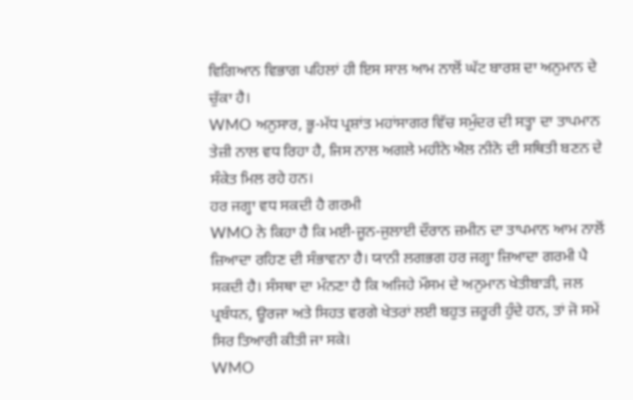ਵਿਗਿਆਨ ਵਿਭਾਗ ਪਹਿਲਾਂ ਹੀ ਇਸ ਸਾਲ ਆਮ ਨਾਲੋਂ ਘੱਟ ਬਾਰਸ਼ ਦਾ ਅਨੁਮਾਨ ਦੇ ਚੁੱਕਾ ਹੈ।
WMO ਅਨੁਸਾਰ, ਭੂ-ਮੱਧ ਪ੍ਰਸ਼ਾਂਤ ਮਹਾਂਸਾਗਰ ਵਿੱਚ ਸਮੁੰਦਰ ਦੀ ਸਤ੍ਹਾ ਦਾ ਤਾਪਮਾਨ ਤੇਜ਼ੀ ਨਾਲ ਵਧ ਰਿਹਾ ਹੈ, ਜਿਸ ਨਾਲ ਅਗਲੇ ਮਹੀਨੇ ਐਲ ਨੀਨੋ ਦੀ ਸਥਿਤੀ ਬਣਨ ਦੇ ਸੰਕੇਤ ਮਿਲ ਰਹੇ ਹਨ।
ਹਰ ਜਗ੍ਹਾ ਵਧ ਸਕਦੀ ਹੈ ਗਰਮੀ
WMO ਨੇ ਕਿਹਾ ਹੈ ਕਿ ਮਈ-ਜੂਨ-ਜੁਲਾਈ ਦੌਰਾਨ ਜ਼ਮੀਨ ਦਾ ਤਾਪਮਾਨ ਆਮ ਨਾਲੋਂ ਜ਼ਿਆਦਾ ਰਹਿਣ ਦੀ ਸੰਭਾਵਨਾ ਹੈ। ਯਾਨੀ ਲਗਭਗ ਹਰ ਜਗ੍ਹਾ ਜ਼ਿਆਦਾ ਗਰਮੀ ਪੈ ਸਕਦੀ ਹੈ। ਸੰਸਥਾ ਦਾ ਮੰਨਣਾ ਹੈ ਕਿ ਅਜਿਹੇ ਮੌਸਮ ਦੇ ਅਨੁਮਾਨ ਖੇਤੀਬਾੜੀ, ਜਲ ਪ੍ਰਬੰਧਨ, ਊਰਜਾ ਅਤੇ ਸਿਹਤ ਵਰਗੇ ਖੇਤਰਾਂ ਲਈ ਬਹੁਤ ਜ਼ਰੂਰੀ ਹੁੰਦੇ ਹਨ, ਤਾਂ ਜੋ ਸਮੇਂ ਸਿਰ ਤਿਆਰੀ ਕੀਤੀ ਜਾ ਸਕੇ।
WMO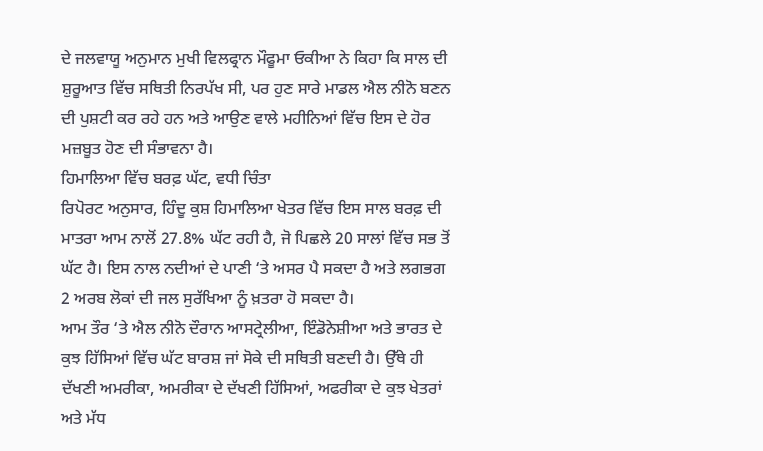ਦੇ ਜਲਵਾਯੂ ਅਨੁਮਾਨ ਮੁਖੀ ਵਿਲਫ੍ਰਾਨ ਮੌਫੂਮਾ ਓਕੀਆ ਨੇ ਕਿਹਾ ਕਿ ਸਾਲ ਦੀ ਸ਼ੁਰੂਆਤ ਵਿੱਚ ਸਥਿਤੀ ਨਿਰਪੱਖ ਸੀ, ਪਰ ਹੁਣ ਸਾਰੇ ਮਾਡਲ ਐਲ ਨੀਨੋ ਬਣਨ ਦੀ ਪੁਸ਼ਟੀ ਕਰ ਰਹੇ ਹਨ ਅਤੇ ਆਉਣ ਵਾਲੇ ਮਹੀਨਿਆਂ ਵਿੱਚ ਇਸ ਦੇ ਹੋਰ ਮਜ਼ਬੂਤ ਹੋਣ ਦੀ ਸੰਭਾਵਨਾ ਹੈ।
ਹਿਮਾਲਿਆ ਵਿੱਚ ਬਰਫ਼ ਘੱਟ, ਵਧੀ ਚਿੰਤਾ
ਰਿਪੋਰਟ ਅਨੁਸਾਰ, ਹਿੰਦੂ ਕੁਸ਼ ਹਿਮਾਲਿਆ ਖੇਤਰ ਵਿੱਚ ਇਸ ਸਾਲ ਬਰਫ਼ ਦੀ ਮਾਤਰਾ ਆਮ ਨਾਲੋਂ 27.8% ਘੱਟ ਰਹੀ ਹੈ, ਜੋ ਪਿਛਲੇ 20 ਸਾਲਾਂ ਵਿੱਚ ਸਭ ਤੋਂ ਘੱਟ ਹੈ। ਇਸ ਨਾਲ ਨਦੀਆਂ ਦੇ ਪਾਣੀ ‘ਤੇ ਅਸਰ ਪੈ ਸਕਦਾ ਹੈ ਅਤੇ ਲਗਭਗ 2 ਅਰਬ ਲੋਕਾਂ ਦੀ ਜਲ ਸੁਰੱਖਿਆ ਨੂੰ ਖ਼ਤਰਾ ਹੋ ਸਕਦਾ ਹੈ।
ਆਮ ਤੌਰ ‘ਤੇ ਐਲ ਨੀਨੋ ਦੌਰਾਨ ਆਸਟ੍ਰੇਲੀਆ, ਇੰਡੋਨੇਸ਼ੀਆ ਅਤੇ ਭਾਰਤ ਦੇ ਕੁਝ ਹਿੱਸਿਆਂ ਵਿੱਚ ਘੱਟ ਬਾਰਸ਼ ਜਾਂ ਸੋਕੇ ਦੀ ਸਥਿਤੀ ਬਣਦੀ ਹੈ। ਉੱਥੇ ਹੀ ਦੱਖਣੀ ਅਮਰੀਕਾ, ਅਮਰੀਕਾ ਦੇ ਦੱਖਣੀ ਹਿੱਸਿਆਂ, ਅਫਰੀਕਾ ਦੇ ਕੁਝ ਖੇਤਰਾਂ ਅਤੇ ਮੱਧ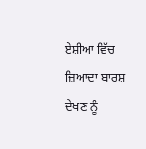ਏਸ਼ੀਆ ਵਿੱਚ ਜ਼ਿਆਦਾ ਬਾਰਸ਼ ਦੇਖਣ ਨੂੰ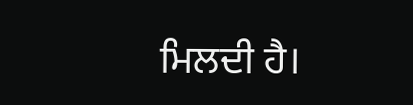ਮਿਲਦੀ ਹੈ।